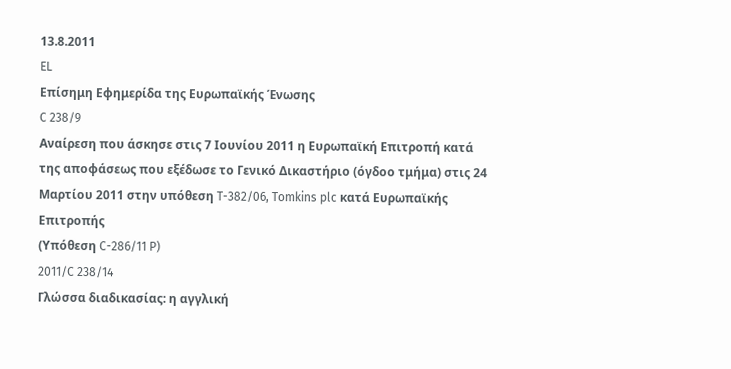13.8.2011
EL
Επίσημη Εφημερίδα της Ευρωπαϊκής Ένωσης
C 238/9
Αναίρεση που άσκησε στις 7 Ιουνίου 2011 η Ευρωπαϊκή Επιτροπή κατά της αποφάσεως που εξέδωσε το Γενικό Δικαστήριο (όγδοο τμήμα) στις 24 Μαρτίου 2011 στην υπόθεση T-382/06, Tomkins plc κατά Ευρωπαϊκής Επιτροπής
(Υπόθεση C-286/11 P)
2011/C 238/14
Γλώσσα διαδικασίας: η αγγλική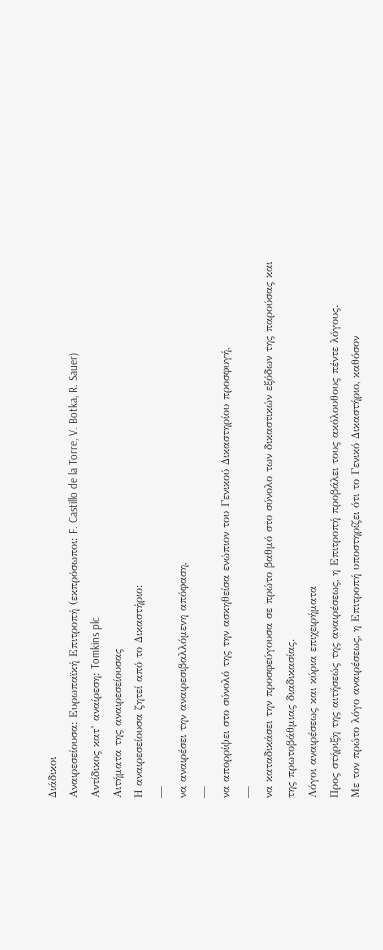Διάδικοι
Αναιρεσείουσα: Ευρωπαϊκή Επιτροπή (εκπρόσωποι: F. Castillo de la Torre, V. Botka, R. Sauer)
Αντίδικος κατ’ αναίρεση: Tomkins plc
Αιτήματα της αναιρεσείουσας
Η αναιρεσείουσα ζητεί από το Δικαστήριο:
—
να αναιρέσει την αναιρεσιβαλλόμενη απόφαση,
—
να απορρίψει στο σύνολό της την ασκηθείσα ενώπιον του Γενικού Δικαστηρίου προσφυγή,
—
να καταδικάσει την προσφεύγουσα σε πρώτο βαθμό στο σύνολο των δικαστικών εξόδων της παρούσας και της πρωτοβάθμιας διαδικασίας.
Λόγοι αναιρέσεως και κύρια επιχειρήματα
Προς στήριξη της αιτήσεώς της αναιρέσεως, η Επιτροπή προβάλει τους ακόλουθους πέντε λόγους.
Με τον πρώτο λόγο αναιρέσεως, η Επιτροπή υποστηρίζει ότι το Γενικό Δικαστήριο, καθόσον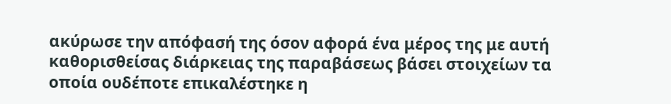ακύρωσε την απόφασή της όσον αφορά ένα μέρος της με αυτή καθορισθείσας διάρκειας της παραβάσεως βάσει στοιχείων τα οποία ουδέποτε επικαλέστηκε η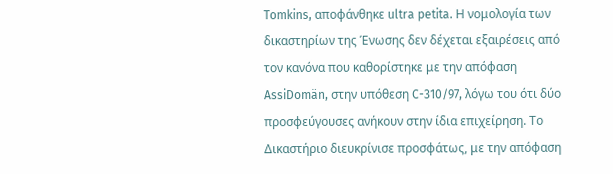Tomkins, αποφάνθηκε ultra petita. Η νομολογία των δικαστηρίων της Ένωσης δεν δέχεται εξαιρέσεις από τον κανόνα που καθορίστηκε με την απόφαση AssiDomän, στην υπόθεση C-310/97, λόγω του ότι δύο προσφεύγουσες ανήκουν στην ίδια επιχείρηση. Το Δικαστήριο διευκρίνισε προσφάτως, με την απόφαση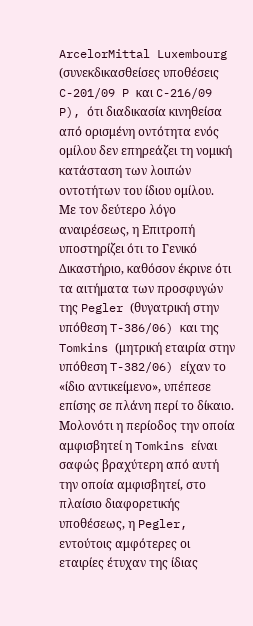ArcelorMittal Luxembourg (συνεκδικασθείσες υποθέσεις C-201/09 P και C-216/09 P), ότι διαδικασία κινηθείσα από ορισμένη οντότητα ενός ομίλου δεν επηρεάζει τη νομική κατάσταση των λοιπών οντοτήτων του ίδιου ομίλου.
Με τον δεύτερο λόγο αναιρέσεως, η Επιτροπή υποστηρίζει ότι το Γενικό Δικαστήριο, καθόσον έκρινε ότι τα αιτήματα των προσφυγών της Pegler (θυγατρική στην υπόθεση T-386/06) και της Tomkins (μητρική εταιρία στην υπόθεση T-382/06) είχαν το «ίδιο αντικείμενο», υπέπεσε επίσης σε πλάνη περί το δίκαιο. Μολονότι η περίοδος την οποία αμφισβητεί η Tomkins είναι σαφώς βραχύτερη από αυτή την οποία αμφισβητεί, στο πλαίσιο διαφορετικής υποθέσεως, η Pegler, εντούτοις αμφότερες οι εταιρίες έτυχαν της ίδιας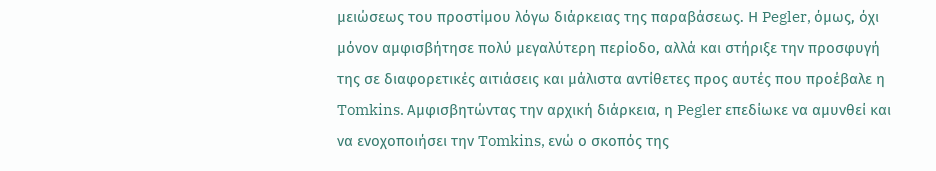μειώσεως του προστίμου λόγω διάρκειας της παραβάσεως. Η Pegler, όμως, όχι μόνον αμφισβήτησε πολύ μεγαλύτερη περίοδο, αλλά και στήριξε την προσφυγή της σε διαφορετικές αιτιάσεις και μάλιστα αντίθετες προς αυτές που προέβαλε η Tomkins. Αμφισβητώντας την αρχική διάρκεια, η Pegler επεδίωκε να αμυνθεί και να ενοχοποιήσει την Tomkins, ενώ ο σκοπός της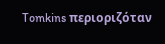Tomkins περιοριζόταν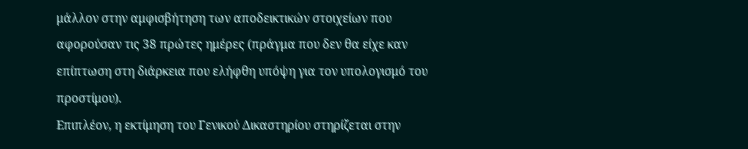μάλλον στην αμφισβήτηση των αποδεικτικών στοιχείων που αφορούσαν τις 38 πρώτες ημέρες (πράγμα που δεν θα είχε καν επίπτωση στη διάρκεια που ελήφθη υπόψη για τον υπολογισμό του προστίμου).
Επιπλέον, η εκτίμηση του Γενικού Δικαστηρίου στηρίζεται στην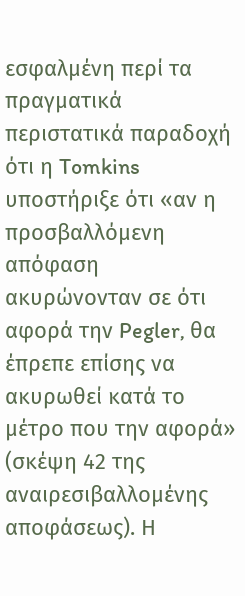εσφαλμένη περί τα πραγματικά περιστατικά παραδοχή ότι η Tomkins υποστήριξε ότι «αν η προσβαλλόμενη απόφαση ακυρώνονταν σε ότι αφορά την Pegler, θα έπρεπε επίσης να ακυρωθεί κατά το μέτρο που την αφορά» (σκέψη 42 της αναιρεσιβαλλομένης αποφάσεως). Η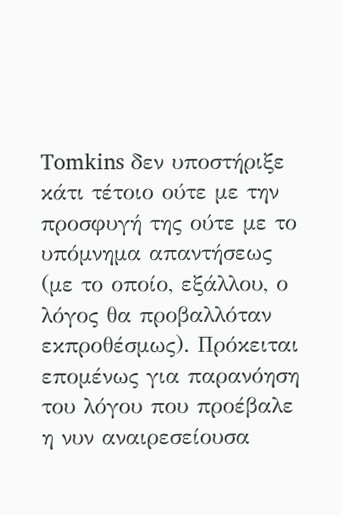Tomkins δεν υποστήριξε κάτι τέτοιο ούτε με την προσφυγή της ούτε με το υπόμνημα απαντήσεως (με το οποίο, εξάλλου, ο λόγος θα προβαλλόταν εκπροθέσμως). Πρόκειται επομένως για παρανόηση του λόγου που προέβαλε η νυν αναιρεσείουσα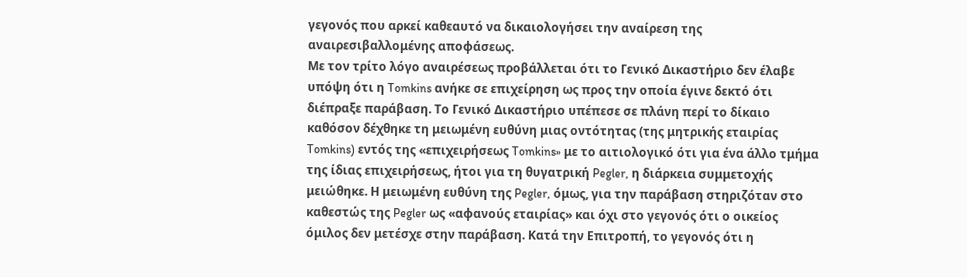γεγονός που αρκεί καθεαυτό να δικαιολογήσει την αναίρεση της αναιρεσιβαλλομένης αποφάσεως.
Με τον τρίτο λόγο αναιρέσεως προβάλλεται ότι το Γενικό Δικαστήριο δεν έλαβε υπόψη ότι η Tomkins ανήκε σε επιχείρηση ως προς την οποία έγινε δεκτό ότι διέπραξε παράβαση. Το Γενικό Δικαστήριο υπέπεσε σε πλάνη περί το δίκαιο καθόσον δέχθηκε τη μειωμένη ευθύνη μιας οντότητας (της μητρικής εταιρίας Tomkins) εντός της «επιχειρήσεως Tomkins» με το αιτιολογικό ότι για ένα άλλο τμήμα της ίδιας επιχειρήσεως, ήτοι για τη θυγατρική Pegler, η διάρκεια συμμετοχής μειώθηκε. Η μειωμένη ευθύνη της Pegler, όμως, για την παράβαση στηριζόταν στο καθεστώς της Pegler ως «αφανούς εταιρίας» και όχι στο γεγονός ότι ο οικείος όμιλος δεν μετέσχε στην παράβαση. Κατά την Επιτροπή, το γεγονός ότι η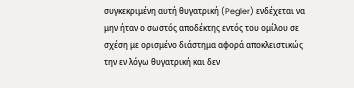συγκεκριμένη αυτή θυγατρική (Pegler) ενδέχεται να μην ήταν ο σωστός αποδέκτης εντός του ομίλου σε σχέση με ορισμένο διάστημα αφορά αποκλειστικώς την εν λόγω θυγατρική και δεν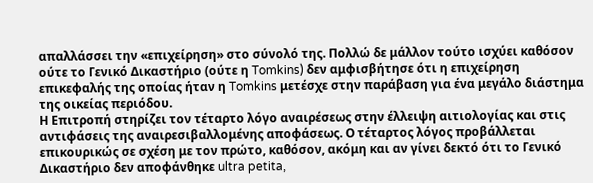απαλλάσσει την «επιχείρηση» στο σύνολό της. Πολλώ δε μάλλον τούτο ισχύει καθόσον ούτε το Γενικό Δικαστήριο (ούτε η Tomkins) δεν αμφισβήτησε ότι η επιχείρηση επικεφαλής της οποίας ήταν η Tomkins μετέσχε στην παράβαση για ένα μεγάλο διάστημα της οικείας περιόδου.
Η Επιτροπή στηρίζει τον τέταρτο λόγο αναιρέσεως στην έλλειψη αιτιολογίας και στις αντιφάσεις της αναιρεσιβαλλομένης αποφάσεως. Ο τέταρτος λόγος προβάλλεται επικουρικώς σε σχέση με τον πρώτο, καθόσον, ακόμη και αν γίνει δεκτό ότι το Γενικό Δικαστήριο δεν αποφάνθηκε ultra petita,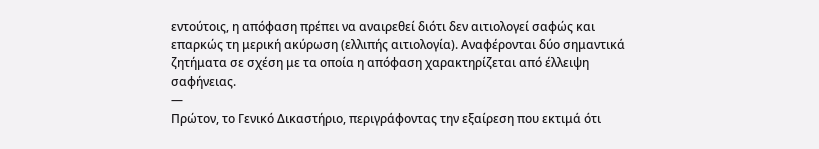εντούτοις, η απόφαση πρέπει να αναιρεθεί διότι δεν αιτιολογεί σαφώς και επαρκώς τη μερική ακύρωση (ελλιπής αιτιολογία). Αναφέρονται δύο σημαντικά ζητήματα σε σχέση με τα οποία η απόφαση χαρακτηρίζεται από έλλειψη σαφήνειας.
—
Πρώτον, το Γενικό Δικαστήριο, περιγράφοντας την εξαίρεση που εκτιμά ότι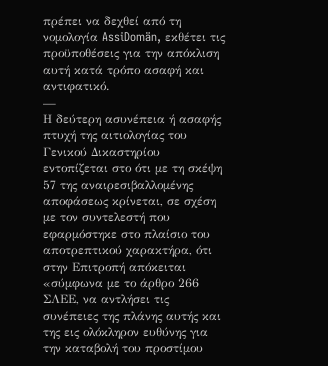πρέπει να δεχθεί από τη νομολογία AssiDomän, εκθέτει τις προϋποθέσεις για την απόκλιση αυτή κατά τρόπο ασαφή και αντιφατικό.
—
Η δεύτερη ασυνέπεια ή ασαφής πτυχή της αιτιολογίας του Γενικού Δικαστηρίου εντοπίζεται στο ότι με τη σκέψη 57 της αναιρεσιβαλλομένης αποφάσεως κρίνεται, σε σχέση με τον συντελεστή που εφαρμόστηκε στο πλαίσιο του αποτρεπτικού χαρακτήρα, ότι στην Επιτροπή απόκειται «σύμφωνα με το άρθρο 266 ΣΛΕΕ, να αντλήσει τις συνέπειες της πλάνης αυτής και της εις ολόκληρον ευθύνης για την καταβολή του προστίμου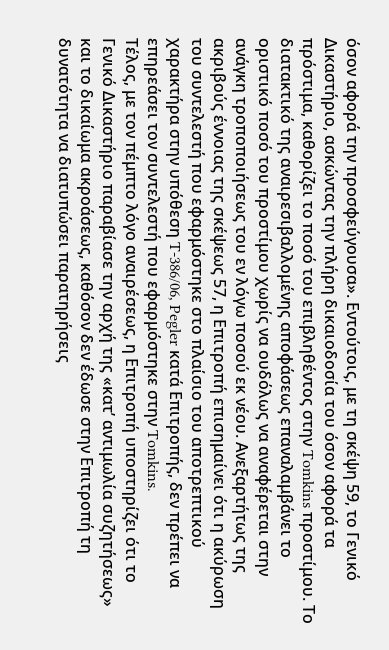όσον αφορά την προσφεύγουσα». Εντούτοις, με τη σκέψη 59, το Γενικό Δικαστήριο, ασκώντας την πλήρη δικαιοδοσία του όσον αφορά τα πρόστιμα, καθορίζει το ποσό του επιβληθέντος στην Tomkins προστίμου. Το διατακτικό της αναιρεσιβαλλομένης αποφάσεως επαναλαμβάνει το οριστικό ποσό του προστίμου χωρίς να ουδόλως να αναφέρεται στην ανάγκη τροποποιήσεως του εν λόγω ποσού εκ νέου. Ανεξαρτήτως της ακριβούς έννοιας της σκέψεως 57, η Επιτροπή επισημαίνει ότι η ακύρωση του συντελεστή που εφαρμόστηκε στο πλαίσιο του αποτρεπτικού χαρακτήρα στην υπόθεση T-386/06, Pegler κατά Επιτροπής, δεν πρέπει να επηρεάσει τον συντελεστή που εφαρμόστηκε στην Tomkins.
Τέλος, με τον πέμπτο λόγο αναιρέσεως, η Επιτροπή υποστηρίζει ότι το Γενικό Δικαστήριο παραβίασε την αρχή της «κατ’ αντιμωλία συζητήσεως» και το δικαίωμα ακροάσεως, καθόσον δεν έδωσε στην Επιτροπή τη δυνατότητα να διατυπώσει παρατηρήσεις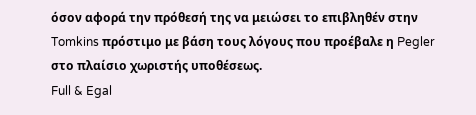όσον αφορά την πρόθεσή της να μειώσει το επιβληθέν στην Tomkins πρόστιμο με βάση τους λόγους που προέβαλε η Pegler στο πλαίσιο χωριστής υποθέσεως.
Full & Egal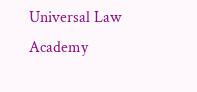Universal Law Academy